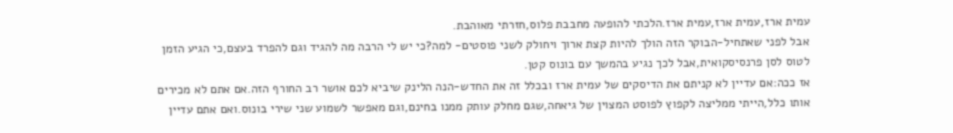עמית ארז,עמית ארז,עמית ארז.הלכתי להופעה מחבבת פלוס,חזרתי מאוהבת.
אבל לפני שאתחיל-הבוקר הזה הולך להיות קצת ארוך ויחולק לשני פוסטים- למה?כי יש לי הרבה מה להגיד וגם להפרד בעצם,כי הגיע הזמן לטוס לסן פרנסיסקואית,אבל לכך נגיע בהמשך עם בונוס קטן.
אז ככה:אם עדיין לא קניתם את הדיסקים של עמית ארז ובכלל זה את החדש-הנה הלינק שיביא לכם אושר רב החורף הזה.אם אתם לא מכירים אותו כלל,הייתי ממליצה לקפוץ לפוסט המצוין של גיאחה,שגם מחלק עותק ממנו בחינם,וגם מאפשר לשמוע שני שירי בונוס.ואם אתם עדיין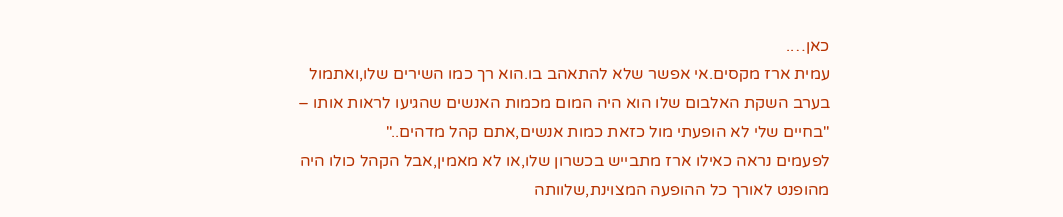כאן….
עמית ארז מקסים.אי אפשר שלא להתאהב בו.הוא רך כמו השירים שלו,ואתמול בערב השקת האלבום שלו הוא היה המום מכמות האנשים שהגיעו לראות אותו – "בחיים שלי לא הופעתי מול כזאת כמות אנשים,אתם קהל מדהים.."
לפעמים נראה כאילו ארז מתבייש בכשרון שלו,או לא מאמין,אבל הקהל כולו היה מהופנט לאורך כל ההופעה המצוינת,שלוותה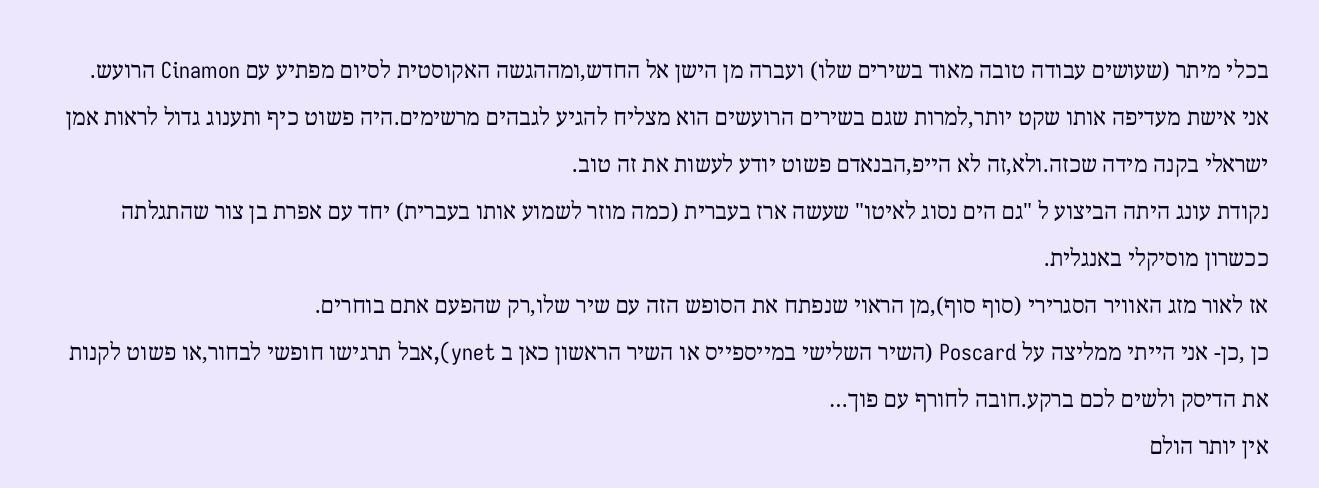בכלי מיתר (שעושים עבודה טובה מאוד בשירים שלו) ועברה מן הישן אל החדש,ומההגשה האקוסטית לסיום מפתיע עם Cinamon הרועש.
אני אישת מעדיפה אותו שקט יותר,למרות שגם בשירים הרועשים הוא מצליח להגיע לגבהים מרשימים.היה פשוט כיף ותענוג גדול לראות אמן ישראלי בקנה מידה שכזה.ולא,זה לא הייפ,הבנאדם פשוט יודע לעשות את זה טוב.
נקודת עונג היתה הביצוע ל "גם הים נסוג לאיטו" שעשה ארז בעברית (כמה מוזר לשמוע אותו בעברית) יחד עם אפרת בן צור שהתגלתה ככשרון מוסיקלי באנגלית.
אז לאור מזג האוויר הסגרירי (סוף סוף),מן הראוי שנפתח את הסופש הזה עם שיר שלו,רק שהפעם אתם בוחרים.
כן ,כן- אני הייתי ממליצה על Poscard (השיר השלישי במייספייס או השיר הראשון כאן ב ynet),אבל תרגישו חופשי לבחור,או פשוט לקנות את הדיסק ולשים לכם ברקע.חובה לחורף עם פוך…
אין יותר הולם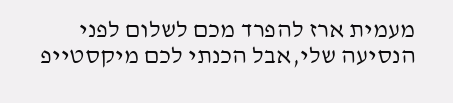מעמית ארז להפרד מכם לשלום לפני הנסיעה שלי,אבל הכנתי לכם מיקסטייפ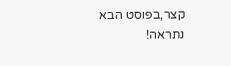קצר,בפוסט הבא
נתראה!